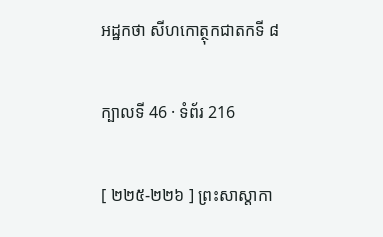អដ្ឋកថា សីហកោត្ថុកជាតកទី ៨

ក្បាលទី 46 · ទំព័រ 216

[ ២២៥-២២៦ ] ព្រះសាស្តាកា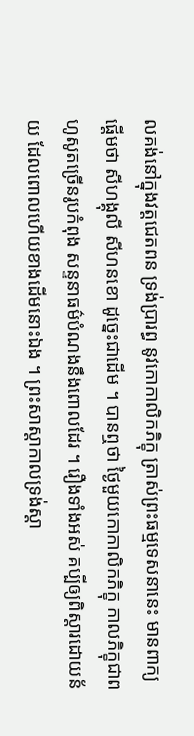លគង់នៅក្នុងវត្តជេតពន ទ្រង់ប្រារព្ធ នូវកោកាលិកភិក្ខុ ត្រាស់ព្រះធម្មទេសនានេះ មានពាក្យផ្តើមថា សីហង្គុលី សីហនខោ ដូច្នេះជាដើម ។ បានឮថា ថ្ងៃមួយកោកាលិកភិក្ខុ កាលភិក្ខុជាពហូសូតច្រើនរូបកំពុង សន្ទនាធម៌បំណងនឹងពោលដែរ ។ រឿងទាំងអស់ គប្បីឲ្យពិស្តារដោយន័យ ដែលពោលហើយខាងដើមនោះឯង ។ ព្រះសាស្តាកាលទ្រង់ស្តា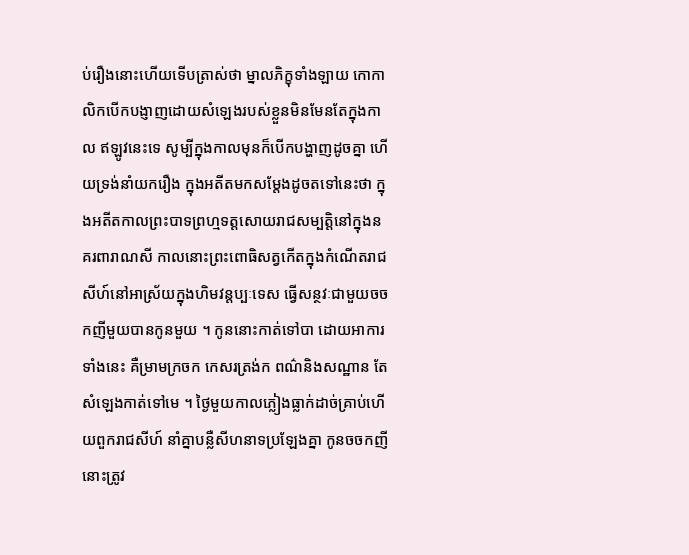ប់រឿងនោះហើយទើបត្រាស់ថា ម្នាលភិក្ខុទាំងឡាយ កោកាលិកបើកបង្ញាញដោយសំឡេងរបស់ខ្លួនមិនមែនតែក្នុងកាល ឥឡូវនេះទេ សូម្បីក្នុងកាលមុនក៏បើកបង្ហាញដូចគ្នា ហើយទ្រង់នាំយករឿង ក្នុងអតីតមកសម្តែងដូចតទៅនេះថា ក្នុងអតីតកាលព្រះបាទព្រហ្មទត្តសោយរាជសម្បត្តិនៅក្នុងនគរពារាណសី កាលនោះព្រះពោធិសត្វកើតក្នុងកំណើតរាជសីហ៍នៅអាស្រ័យក្នុងហិមវន្តប្បៈទេស ធ្វើសន្ថវៈជាមួយចចកញីមួយបានកូនមួយ ។ កូននោះកាត់ទៅបា ដោយអាការទាំងនេះ គឺម្រាមក្រចក កេសរត្រង់ក ពណ៌និងសណ្ឋាន តែសំឡេងកាត់ទៅមេ ។ ថ្ងៃមួយកាលភ្លៀងធ្លាក់ដាច់គ្រាប់ហើយពួករាជសីហ៍ នាំគ្នាបន្លឺសីហនាទប្រឡែងគ្នា កូនចចកញីនោះត្រូវ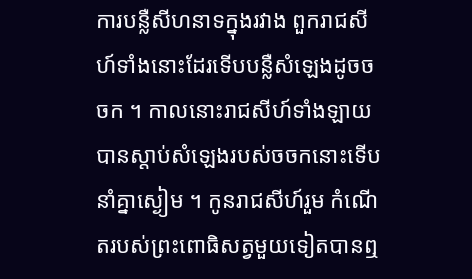ការបន្លឺសីហនាទក្នុងរវាង ពួករាជសីហ៍ទាំងនោះដែរទើបបន្លឺសំឡេងដូចចចក ។ កាលនោះរាជសីហ៍ទាំងឡាយ បានស្តាប់សំឡេងរបស់ចចកនោះទើបនាំគ្នាស្ងៀម ។ កូនរាជសីហ៍រួម កំណើតរបស់ព្រះពោធិសត្វមួយទៀតបានឮ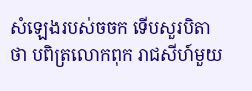សំឡេងរបស់ចចក ទើបសួរបិតា ថា បពិត្រលោកពុក រាជសីហ៍មួយ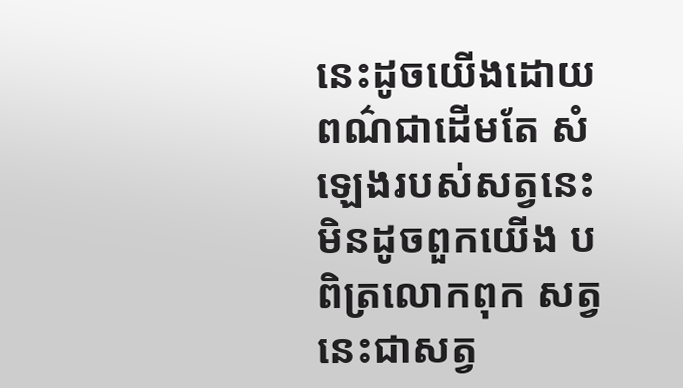នេះដូចយើងដោយពណ៌ជាដើមតែ សំឡេងរបស់សត្វនេះមិនដូចពួកយើង បពិត្រលោកពុក សត្វនេះជាសត្វ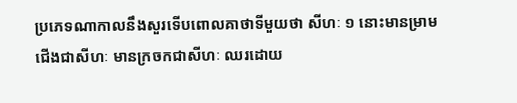ប្រភេទណាកាលនឹងសួរទើបពោលគាថាទីមួយថា សីហៈ ១ នោះមានម្រាមជើងជាសីហៈ មានក្រចកជាសីហៈ ឈរដោយ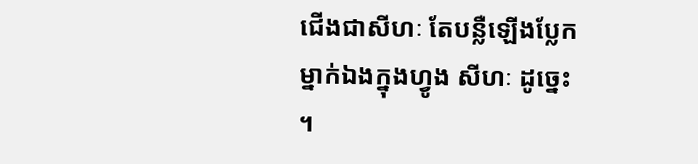ជើងជាសីហៈ តែបន្លឺឡើងប្លែកម្នាក់ឯងក្នុងហ្វូង សីហៈ ដូច្នេះ ។